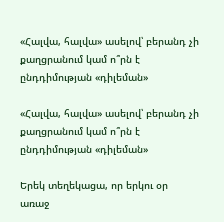«Հալվա, հալվա» ասելով՝ բերանդ չի քաղցրանում կամ ո՞րն է ընդդիմության «դիլեման»

«Հալվա, հալվա» ասելով՝ բերանդ չի քաղցրանում կամ ո՞րն է ընդդիմության «դիլեման»

Երեկ տեղեկացա, որ երկու օր առաջ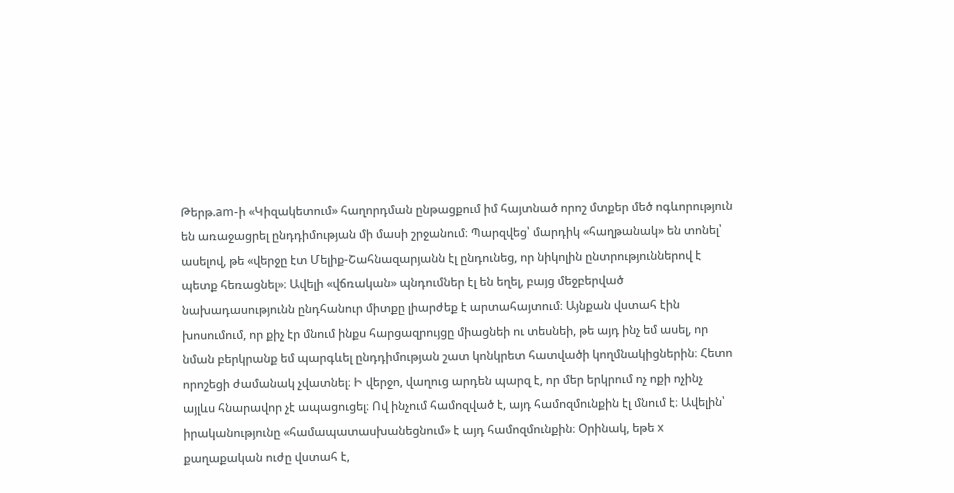Թերթ.am-ի «Կիզակետում» հաղորդման ընթացքում իմ հայտնած որոշ մտքեր մեծ ոգևորություն են առաջացրել ընդդիմության մի մասի շրջանում։ Պարզվեց՝ մարդիկ «հաղթանակ» են տոնել՝ ասելով, թե «վերջը էտ Մելիք-Շահնազարյանն էլ ընդունեց, որ նիկոլին ընտրություններով է պետք հեռացնել»։ Ավելի «վճռական» պնդումներ էլ են եղել, բայց մեջբերված նախադասությունն ընդհանուր միտքը լիարժեք է արտահայտում։ Այնքան վստահ էին խոսումում, որ քիչ էր մնում ինքս հարցազրույցը միացնեի ու տեսնեի, թե այդ ինչ եմ ասել, որ նման բերկրանք եմ պարգևել ընդդիմության շատ կոնկրետ հատվածի կողմնակիցներին։ Հետո որոշեցի ժամանակ չվատնել։ Ի վերջո, վաղուց արդեն պարզ է, որ մեր երկրում ոչ ոքի ոչինչ այլևս հնարավոր չէ ապացուցել։ Ով ինչում համոզված է, այդ համոզմունքին էլ մնում է։ Ավելին՝ իրականությունը «համապատասխանեցնում» է այդ համոզմունքին։ Օրինակ, եթե x քաղաքական ուժը վստահ է,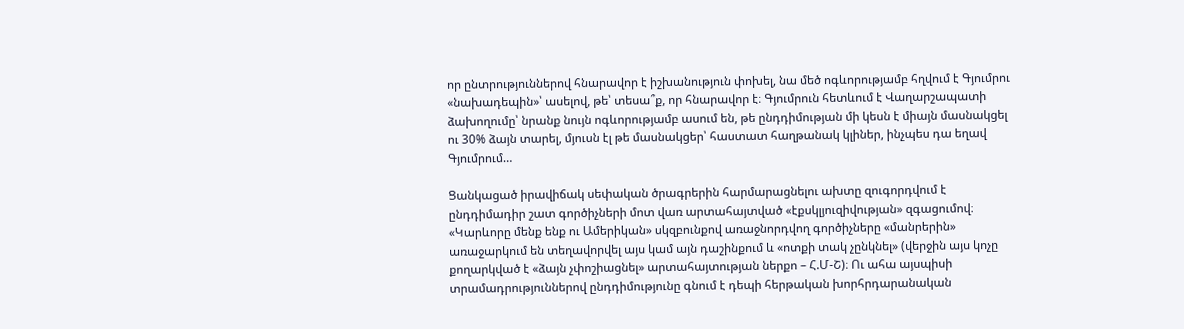որ ընտրություններով հնարավոր է իշխանություն փոխել, նա մեծ ոգևորությամբ հղվում է Գյումրու «նախադեպին»՝ ասելով, թե՝ տեսա՞ք, որ հնարավոր է։ Գյումրուն հետևում է Վաղարշապատի ձախողումը՝ նրանք նույն ոգևորությամբ ասում են, թե ընդդիմության մի կեսն է միայն մասնակցել ու 30% ձայն տարել, մյուսն էլ թե մասնակցեր՝ հաստատ հաղթանակ կլիներ, ինչպես դա եղավ Գյումրում…

Ցանկացած իրավիճակ սեփական ծրագրերին հարմարացնելու ախտը զուգորդվում է ընդդիմադիր շատ գործիչների մոտ վառ արտահայտված «էքսկլյուզիվության» զգացումով։ «Կարևորը մենք ենք ու Ամերիկան» սկզբունքով առաջնորդվող գործիչները «մանրերին» առաջարկում են տեղավորվել այս կամ այն դաշինքում և «ոտքի տակ չընկնել» (վերջին այս կոչը քողարկված է «ձայն չփոշիացնել» արտահայտության ներքո – Հ.Մ-Շ)։ Ու ահա այսպիսի տրամադրություններով ընդդիմությունը գնում է դեպի հերթական խորհրդարանական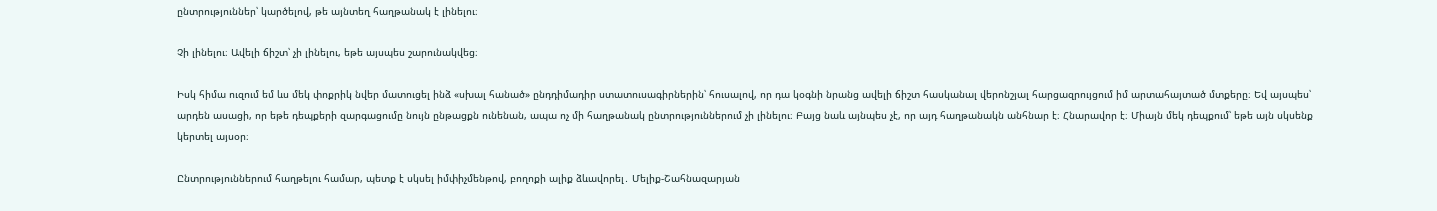ընտրություններ՝ կարծելով, թե այնտեղ հաղթանակ է լինելու։

Չի լինելու։ Ավելի ճիշտ՝ չի լինելու, եթե այսպես շարունակվեց։

Իսկ հիմա ուզում եմ ևս մեկ փոքրիկ նվեր մատուցել ինձ «սխալ հանած» ընդդիմադիր ստատուսագիրներին՝ հուսալով, որ դա կօգնի նրանց ավելի ճիշտ հասկանալ վերոնշյալ հարցազրույցում իմ արտահայտած մտքերը։ Եվ այսպես՝ արդեն ասացի, որ եթե դեպքերի զարգացումը նույն ընթացքն ունենան, ապա ոչ մի հաղթանակ ընտրություններում չի լինելու։ Բայց նաև այնպես չէ, որ այդ հաղթանակն անհնար է։ Հնարավոր է։ Միայն մեկ դեպքում՝ եթե այն սկսենք կերտել այսօր։

Ընտրություններում հաղթելու համար, պետք է սկսել իմփիչմենթով, բողոքի ալիք ձևավորել․ Մելիք-Շահնազարյան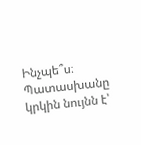Ինչպե՞ս։ Պատասխանը կրկին նույնն է՝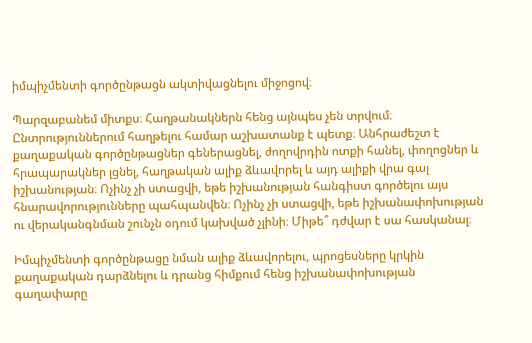իմպիչմենտի գործընթացն ակտիվացնելու միջոցով։

Պարզաբանեմ միտքս։ Հաղթանակներն հենց այնպես չեն տրվում։ Ընտրություններում հաղթելու համար աշխատանք է պետք։ Անհրաժեշտ է քաղաքական գործընթացներ գեներացնել, ժողովրդին ոտքի հանել, փողոցներ և հրապարակներ լցնել, հաղթական ալիք ձևավորել և այդ ալիքի վրա գալ իշխանության։ Ոչինչ չի ստացվի, եթե իշխանության հանգիստ գործելու այս հնարավորությունները պահպանվեն։ Ոչինչ չի ստացվի, եթե իշխանափոխության ու վերականգնման շունչն օդում կախված չլինի։ Միթե՞ դժվար է սա հասկանալ։

Իմպիչմենտի գործընթացը նման ալիք ձևավորելու, պրոցեսները կրկին քաղաքական դարձնելու և դրանց հիմքում հենց իշխանափոխության գաղափարը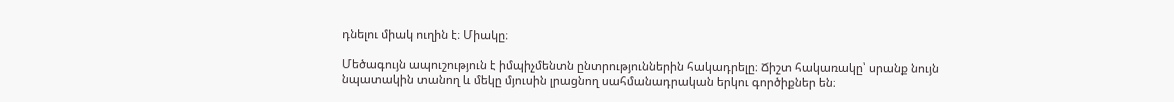դնելու միակ ուղին է։ Միակը։

Մեծագույն ապուշություն է իմպիչմենտն ընտրություններին հակադրելը։ Ճիշտ հակառակը՝ սրանք նույն նպատակին տանող և մեկը մյուսին լրացնող սահմանադրական երկու գործիքներ են։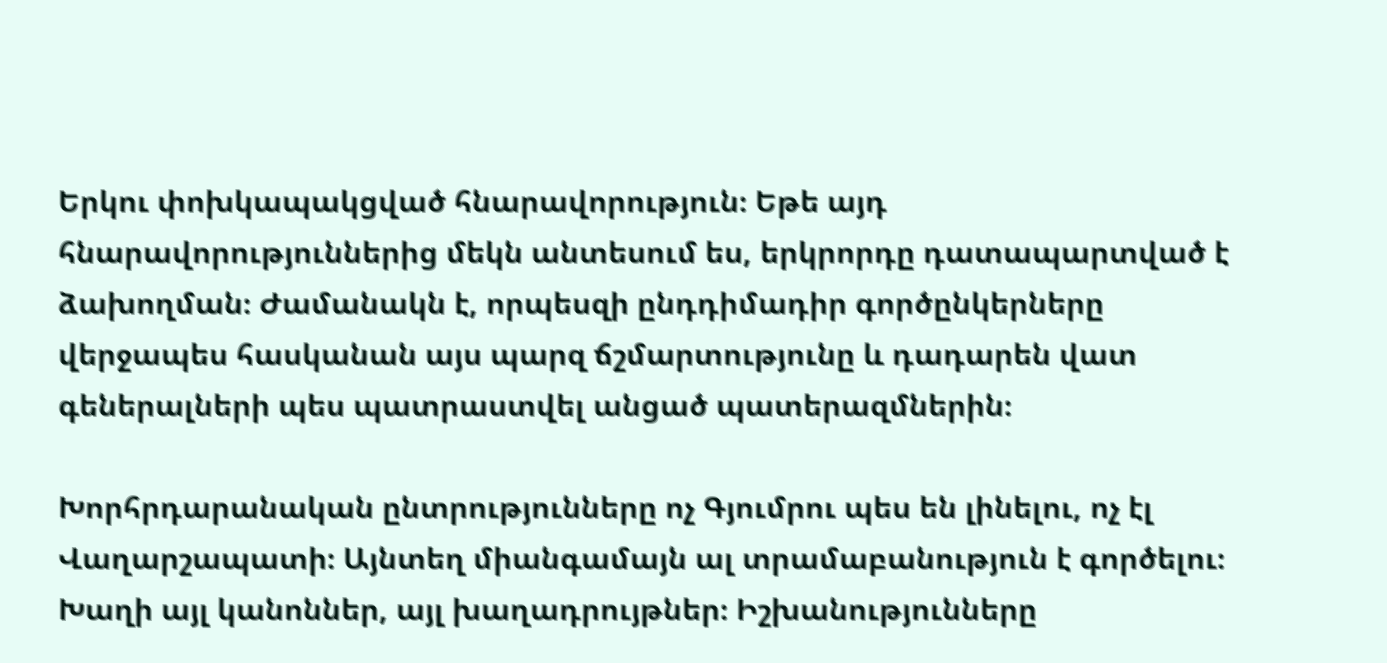Երկու փոխկապակցված հնարավորություն։ Եթե այդ հնարավորություններից մեկն անտեսում ես, երկրորդը դատապարտված է ձախողման։ Ժամանակն է, որպեսզի ընդդիմադիր գործընկերները վերջապես հասկանան այս պարզ ճշմարտությունը և դադարեն վատ գեներալների պես պատրաստվել անցած պատերազմներին։

Խորհրդարանական ընտրությունները ոչ Գյումրու պես են լինելու, ոչ էլ Վաղարշապատի։ Այնտեղ միանգամայն ալ տրամաբանություն է գործելու։ Խաղի այլ կանոններ, այլ խաղադրույթներ։ Իշխանությունները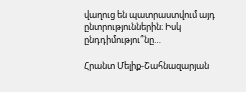վաղուց են պատրաստվում այդ ընտրություններին։ Իսկ ընդդիմությու՞նը…

Հրանտ Մելիք-Շահնազարյան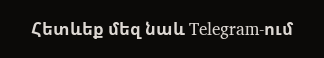Հետևեք մեզ նաև Telegram-ում